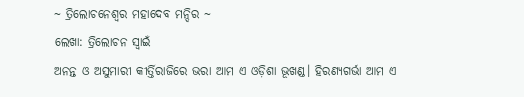~ ତ୍ରିଲୋଚନେଶ୍ୱର ମହାଦେବ ମନ୍ଦିର ~
ଲେଖା: ତ୍ରିଲୋଚନ ସ୍ୱାଇଁ
ଅନନ୍ତ ଓ ଅସୁମାରୀ କୀର୍ତ୍ତିରାଜିରେ ଭରା ଆମ ଏ ଓଡ଼ିଶା ଭୂଖଣ୍ଡ। ହିରଣ୍ୟଗର୍ଭା ଆମ ଏ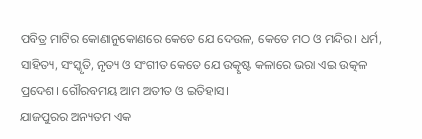ପବିତ୍ର ମାଟିର କୋଣାନୁକୋଣରେ କେତେ ଯେ ଦେଉଳ, କେତେ ମଠ ଓ ମନ୍ଦିର। ଧର୍ମ, ସାହିତ୍ୟ, ସଂସ୍କୃତି, ନୃତ୍ୟ ଓ ସଂଗୀତ କେତେ ଯେ ଉତ୍କୃଷ୍ଟ କଳାରେ ଭରା ଏଇ ଉତ୍କଳ ପ୍ରଦେଶ। ଗୌରବମୟ ଆମ ଅତୀତ ଓ ଇତିହାସ।
ଯାଜପୁରର ଅନ୍ୟତମ ଏକ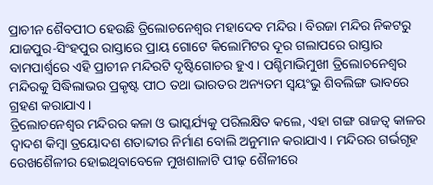ପ୍ରାଚୀନ ଶୈବପୀଠ ହେଉଛି ତ୍ରିଲୋଚନେଶ୍ୱର ମହାଦେବ ମନ୍ଦିର। ବିରଜା ମନ୍ଦିର ନିକଟରୁ ଯାଜପୁର-ସିଂହପୁର ରାସ୍ତାରେ ପ୍ରାୟ ଗୋଟେ କିଲୋମିଟର ଦୂର ଗଲାପରେ ରାସ୍ତାର ବାମପାର୍ଶ୍ୱରେ ଏହି ପ୍ରାଚୀନ ମନ୍ଦିରଟି ଦୃଷ୍ଟିଗୋଚର ହୁଏ। ପଶ୍ଚିମାଭିମୁଖୀ ତ୍ରିଲୋଚନେଶ୍ୱର ମନ୍ଦିରକୁ ସିଦ୍ଧିଲାଭର ପ୍ରକୃଷ୍ଟ ପୀଠ ତଥା ଭାରତର ଅନ୍ୟତମ ସ୍ୱୟଂଭୁ ଶିବଲିଙ୍ଗ ଭାବରେ ଗ୍ରହଣ କରାଯାଏ।
ତ୍ରିଲୋଚନେଶ୍ୱର ମନ୍ଦିରର କଳା ଓ ଭାସ୍କର୍ଯ୍ୟକୁ ପରିଲକ୍ଷିତ କଲେ, ଏହା ଗଙ୍ଗ ରାଜତ୍ୱ କାଳର ଦ୍ୱାଦଶ କିମ୍ବା ତ୍ରୟୋଦଶ ଶତାବ୍ଦୀର ନିର୍ମାଣ ବୋଲି ଅନୁମାନ କରାଯାଏ। ମନ୍ଦିରର ଗର୍ଭଗୃହ ରେଖଶୈଳୀର ହୋଇଥିବାବେଳେ ମୁଖଶାଳାଟି ପୀଢ଼ ଶୈଳୀରେ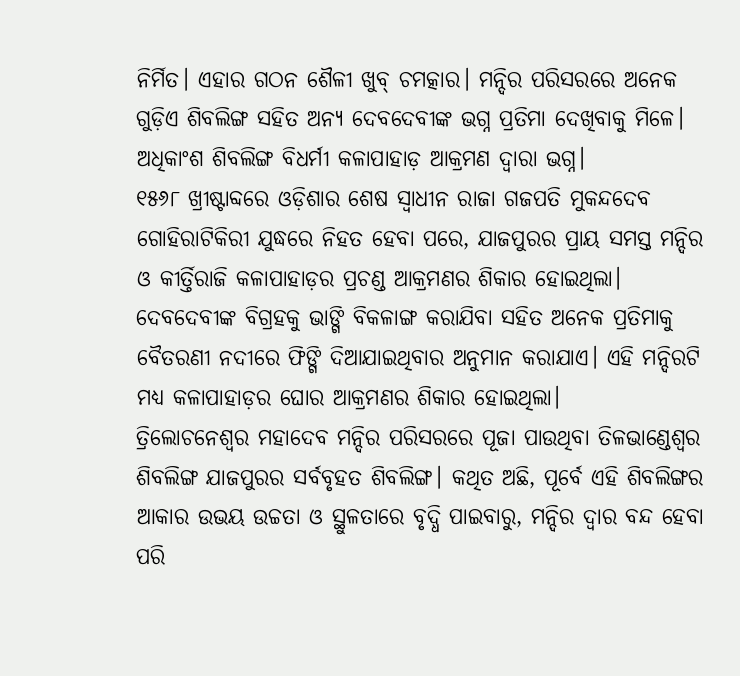ନିର୍ମିତ। ଏହାର ଗଠନ ଶୈଳୀ ଖୁବ୍ ଚମତ୍କାର। ମନ୍ଦିର ପରିସରରେ ଅନେକ ଗୁଡ଼ିଏ ଶିବଲିଙ୍ଗ ସହିତ ଅନ୍ୟ ଦେବଦେବୀଙ୍କ ଭଗ୍ନ ପ୍ରତିମା ଦେଖିବାକୁ ମିଳେ। ଅଧିକାଂଶ ଶିବଲିଙ୍ଗ ବିଧର୍ମୀ କଳାପାହାଡ଼ ଆକ୍ରମଣ ଦ୍ୱାରା ଭଗ୍ନ।
୧୫୬୮ ଖ୍ରୀଷ୍ଟାବ୍ଦରେ ଓଡ଼ିଶାର ଶେଷ ସ୍ୱାଧୀନ ରାଜା ଗଜପତି ମୁକନ୍ଦଦେବ ଗୋହିରାଟିକିରୀ ଯୁଦ୍ଧରେ ନିହତ ହେବା ପରେ, ଯାଜପୁରର ପ୍ରାୟ ସମସ୍ତ ମନ୍ଦିର ଓ କୀର୍ତ୍ତିରାଜି କଳାପାହାଡ଼ର ପ୍ରଚଣ୍ଡ ଆକ୍ରମଣର ଶିକାର ହୋଇଥିଲା। ଦେବଦେବୀଙ୍କ ବିଗ୍ରହକୁ ଭାଙ୍ଗି ବିକଳାଙ୍ଗ କରାଯିବା ସହିତ ଅନେକ ପ୍ରତିମାକୁ ବୈତରଣୀ ନଦୀରେ ଫିଙ୍ଗି ଦିଆଯାଇଥିବାର ଅନୁମାନ କରାଯାଏ। ଏହି ମନ୍ଦିରଟି ମଧ୍ୟ କଳାପାହାଡ଼ର ଘୋର ଆକ୍ରମଣର ଶିକାର ହୋଇଥିଲା।
ତ୍ରିଲୋଚନେଶ୍ୱର ମହାଦେବ ମନ୍ଦିର ପରିସରରେ ପୂଜା ପାଉଥିବା ତିଳଭାଣ୍ଡେଶ୍ୱର ଶିବଲିଙ୍ଗ ଯାଜପୁରର ସର୍ବବୃହତ ଶିବଲିଙ୍ଗ। କଥିତ ଅଛି, ପୂର୍ବେ ଏହି ଶିବଲିଙ୍ଗର ଆକାର ଉଭୟ ଉଚ୍ଚତା ଓ ସ୍ଥୁଳତାରେ ବୃଦ୍ଧି ପାଇବାରୁ, ମନ୍ଦିର ଦ୍ୱାର ବନ୍ଦ ହେବା ପରି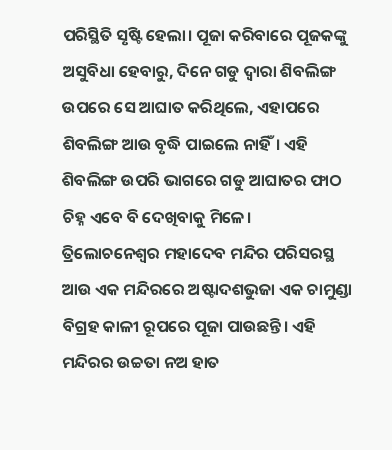ପରିସ୍ଥିତି ସୃଷ୍ଟି ହେଲା। ପୂଜା କରିବାରେ ପୂଜକଙ୍କୁ ଅସୁବିଧା ହେବାରୁ, ଦିନେ ଗଡୁ ଦ୍ୱାରା ଶିବଲିଙ୍ଗ ଉପରେ ସେ ଆଘାତ କରିଥିଲେ, ଏହାପରେ ଶିବଲିଙ୍ଗ ଆଉ ବୃଦ୍ଧି ପାଇଲେ ନାହିଁ। ଏହି ଶିବଲିଙ୍ଗ ଉପରି ଭାଗରେ ଗଡୁ ଆଘାତର ଫାଠ ଚିହ୍ନ ଏବେ ବି ଦେଖିବାକୁ ମିଳେ।
ତ୍ରିଲୋଚନେଶ୍ୱର ମହାଦେବ ମନ୍ଦିର ପରିସରସ୍ଥ ଆଉ ଏକ ମନ୍ଦିରରେ ଅଷ୍ଟାଦଶଭୁଜା ଏକ ଚାମୁଣ୍ଡା ବିଗ୍ରହ କାଳୀ ରୂପରେ ପୂଜା ପାଉଛନ୍ତି। ଏହି ମନ୍ଦିରର ଉଚ୍ଚତା ନଅ ହାତ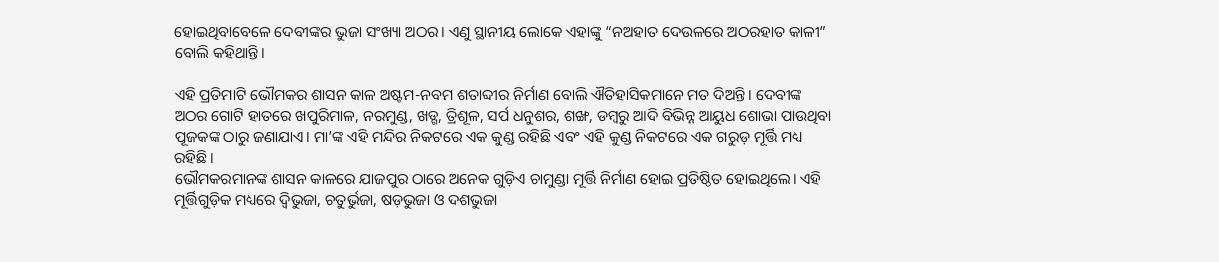ହୋଇଥିବାବେଳେ ଦେବୀଙ୍କର ଭୁଜା ସଂଖ୍ୟା ଅଠର। ଏଣୁ ସ୍ଥାନୀୟ ଲୋକେ ଏହାଙ୍କୁ “ନଅହାତ ଦେଉଳରେ ଅଠରହାତ କାଳୀ” ବୋଲି କହିଥାନ୍ତି।

ଏହି ପ୍ରତିମାଟି ଭୌମକର ଶାସନ କାଳ ଅଷ୍ଟମ-ନବମ ଶତାବ୍ଦୀର ନିର୍ମାଣ ବୋଲି ଐତିହାସିକମାନେ ମତ ଦିଅନ୍ତି। ଦେବୀଙ୍କ ଅଠର ଗୋଟି ହାତରେ ଖପୁରିମାଳ, ନରମୁଣ୍ଡ, ଖଡ୍ଗ, ତ୍ରିଶୂଳ, ସର୍ପ ଧନୁଶର, ଶଙ୍ଖ, ଡମ୍ବରୁ ଆଦି ବିଭିନ୍ନ ଆୟୁଧ ଶୋଭା ପାଉଥିବା ପୂଜକଙ୍କ ଠାରୁ ଜଣାଯାଏ। ମା’ଙ୍କ ଏହି ମନ୍ଦିର ନିକଟରେ ଏକ କୁଣ୍ଡ ରହିଛି ଏବଂ ଏହି କୁଣ୍ଡ ନିକଟରେ ଏକ ଗରୁଡ଼ ମୂର୍ତ୍ତି ମଧ୍ୟ ରହିଛି।
ଭୌମକରମାନଙ୍କ ଶାସନ କାଳରେ ଯାଜପୁର ଠାରେ ଅନେକ ଗୁଡ଼ିଏ ଚାମୁଣ୍ଡା ମୂର୍ତ୍ତି ନିର୍ମାଣ ହୋଇ ପ୍ରତିଷ୍ଠିତ ହୋଇଥିଲେ। ଏହି ମୂର୍ତ୍ତିଗୁଡ଼ିକ ମଧ୍ୟରେ ଦ୍ବିଭୁଜା, ଚତୁର୍ଭୁଜା, ଷଡ଼ଭୁଜା ଓ ଦଶଭୁଜା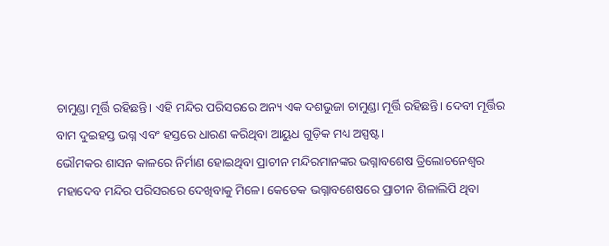ଚାମୁଣ୍ଡା ମୂର୍ତ୍ତି ରହିଛନ୍ତି। ଏହି ମନ୍ଦିର ପରିସରରେ ଅନ୍ୟ ଏକ ଦଶଭୁଜା ଚାମୁଣ୍ଡା ମୂର୍ତ୍ତି ରହିଛନ୍ତି। ଦେବୀ ମୂର୍ତ୍ତିର ବାମ ଦୁଇହସ୍ତ ଭଗ୍ନ ଏବଂ ହସ୍ତରେ ଧାରଣ କରିଥିବା ଆୟୁଧ ଗୁଡ଼ିକ ମଧ୍ୟ ଅସ୍ପଷ୍ଟ।
ଭୌମକର ଶାସନ କାଳରେ ନିର୍ମାଣ ହୋଇଥିବା ପ୍ରାଚୀନ ମନ୍ଦିରମାନଙ୍କର ଭଗ୍ନାବଶେଷ ତ୍ରିଲୋଚନେଶ୍ୱର ମହାଦେବ ମନ୍ଦିର ପରିସରରେ ଦେଖିବାକୁ ମିଳେ। କେତେକ ଭଗ୍ନାବଶେଷରେ ପ୍ରାଚୀନ ଶିଳାଲିପି ଥିବା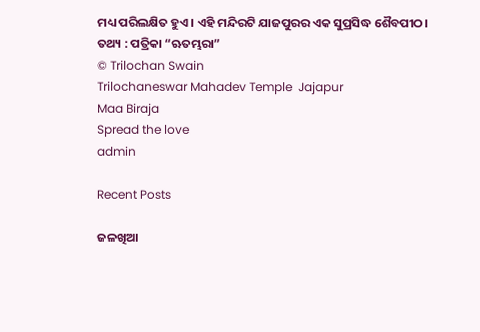ମଧ୍ୟ ପରିଲକ୍ଷିତ ହୁଏ। ଏହି ମନ୍ଦିରଟି ଯାଜପୁରର ଏକ ସୁପ୍ରସିଦ୍ଧ ଶୈବପୀଠ।
ତଥ୍ୟ : ପତ୍ରିକା “ଋତମ୍ଭରା”
© Trilochan Swain
Trilochaneswar Mahadev Temple  Jajapur
Maa Biraja
Spread the love
admin

Recent Posts

ଜଳଖିଆ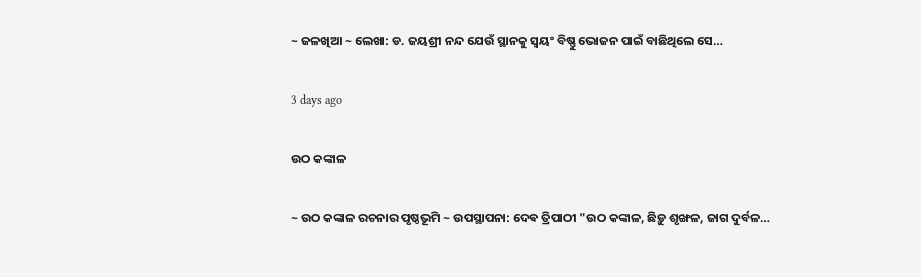~ ଜଳଖିଆ ~ ଲେଖା: ଡ. ଜୟଶ୍ରୀ ନନ୍ଦ ଯେଉଁ ସ୍ଥାନକୁ ସ୍ବୟଂ ବିଷ୍ଣୁ ଭୋଜନ ପାଇଁ ବାଛିଥିଲେ ସେ…

3 days ago

ଉଠ କଙ୍କାଳ

~ ଉଠ କଙ୍କାଳ ରଚନାର ପୃଷ୍ଠଭୂମି ~ ଉପସ୍ଥାପନା: ଦେଵ ତ୍ରିପାଠୀ "ଉଠ କଙ୍କାଳ, ଛିଡ଼ୁ ଶୃଙ୍ଖଳ, ଜାଗ ଦୁର୍ବଳ…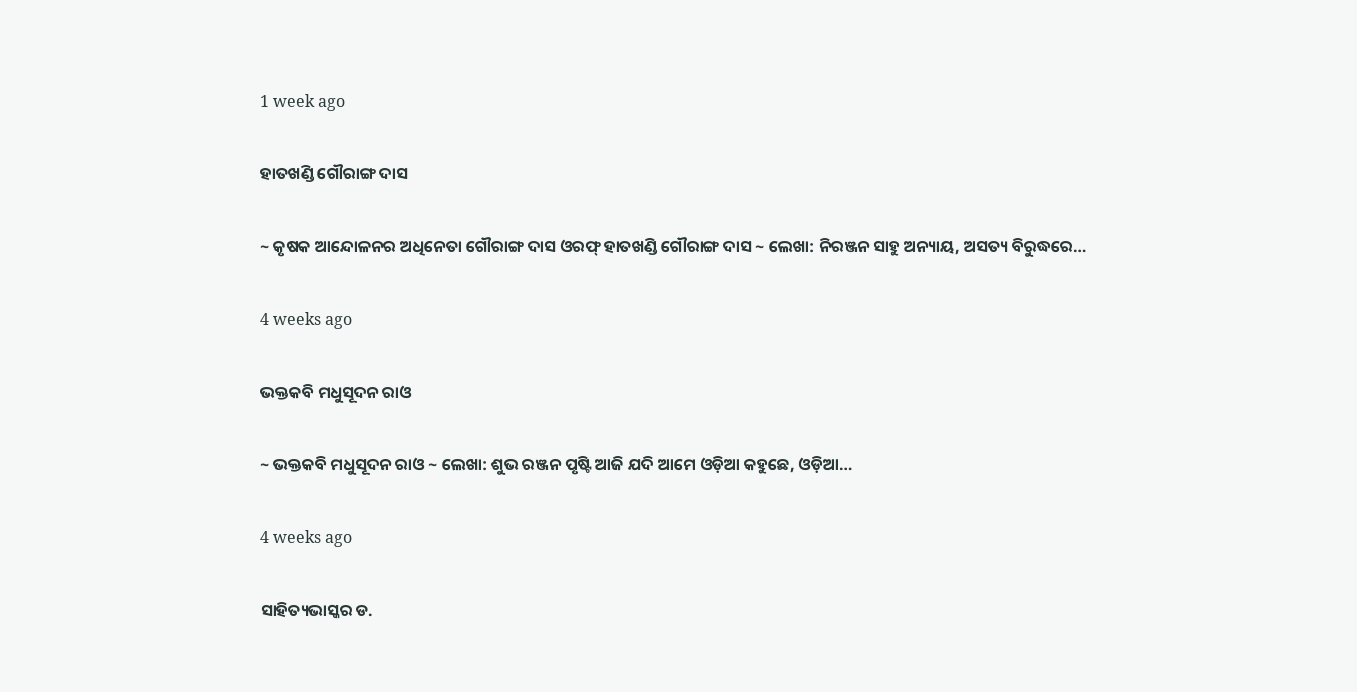1 week ago

ହାତଖଣ୍ଡି ଗୌରାଙ୍ଗ ଦାସ

~ କୃଷକ ଆନ୍ଦୋଳନର ଅଧିନେତା ଗୌରାଙ୍ଗ ଦାସ ଓରଫ୍ ହାତଖଣ୍ଡି ଗୌରାଙ୍ଗ ଦାସ ~ ଲେଖା: ନିରଞ୍ଜନ ସାହୁ ଅନ୍ୟାୟ, ଅସତ୍ୟ ବିରୁଦ୍ଧରେ…

4 weeks ago

ଭକ୍ତକବି ମଧୁସୂଦନ ରାଓ

~ ଭକ୍ତକବି ମଧୁସୂଦନ ରାଓ ~ ଲେଖା: ଶୁଭ ରଞ୍ଜନ ପୃଷ୍ଟି ଆଜି ଯଦି ଆମେ ଓଡ଼ିଆ କହୁଛେ, ଓଡ଼ିଆ…

4 weeks ago

ସାହିତ୍ୟଭାସ୍କର ଡ.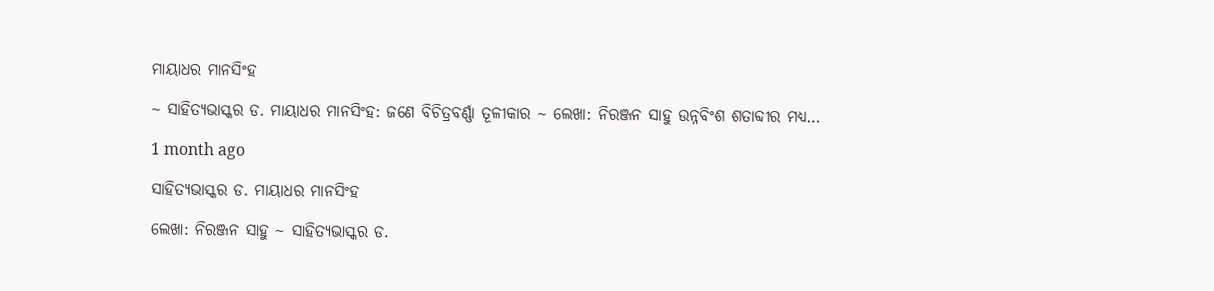ମାୟାଧର ମାନସିଂହ

~ ସାହିତ୍ୟଭାସ୍କର ଡ. ମାୟାଧର ମାନସିଂହ: ଜଣେ ବିଚିତ୍ରବର୍ଣ୍ଣା ତୂଳୀକାର ~ ଲେଖା: ନିରଞ୍ଜନ ସାହୁ ଉନ୍ନବିଂଶ ଶତାବ୍ଦୀର ମଧ୍ୟ…

1 month ago

ସାହିତ୍ୟଭାସ୍କର ଡ. ମାୟାଧର ମାନସିଂହ

ଲେଖା: ନିରଞ୍ଜନ ସାହୁ ~ ସାହିତ୍ୟଭାସ୍କର ଡ.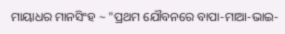ମାୟାଧର ମାନସିଂହ ~ "ପ୍ରଥମ ଯୌବନରେ ବାପା-ମାଆ-ଭାଇ-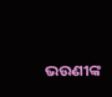ଭଉଣୀଙ୍କ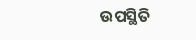ଉପସ୍ଥିତି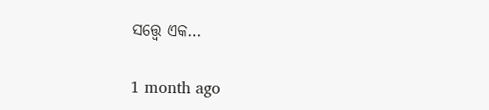ସତ୍ତ୍ୱେ ଏକ…

1 month ago